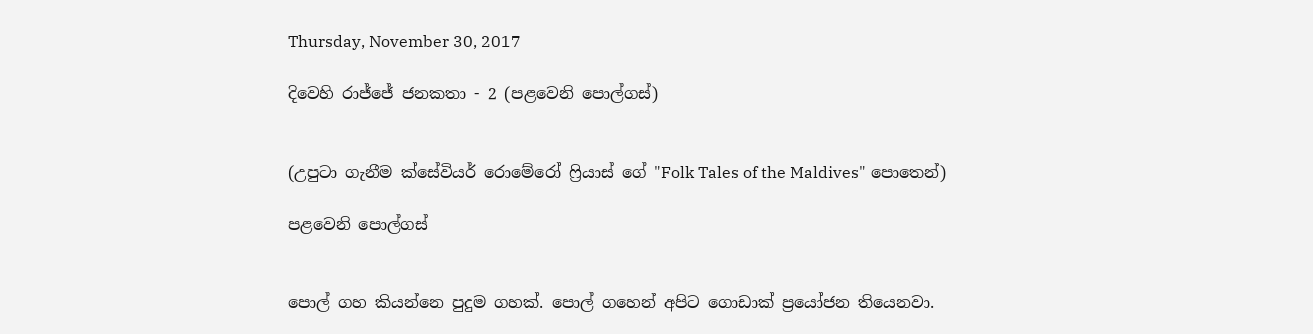Thursday, November 30, 2017

දිවෙහි රාජ්ජේ ජනකතා - 2 (පළවෙනි පොල්ගස්)


(උපුටා ගැනීම ක්සේවියර් රොමේරෝ ෆ්‍රියාස් ගේ "Folk Tales of the Maldives" පොතෙන්)

පළවෙනි පොල්ගස්


පොල් ගහ කියන්නෙ පුදුම ගහක්. පොල් ගහෙන් අපිට ගොඩාක් ප්‍රයෝජන තියෙනවා.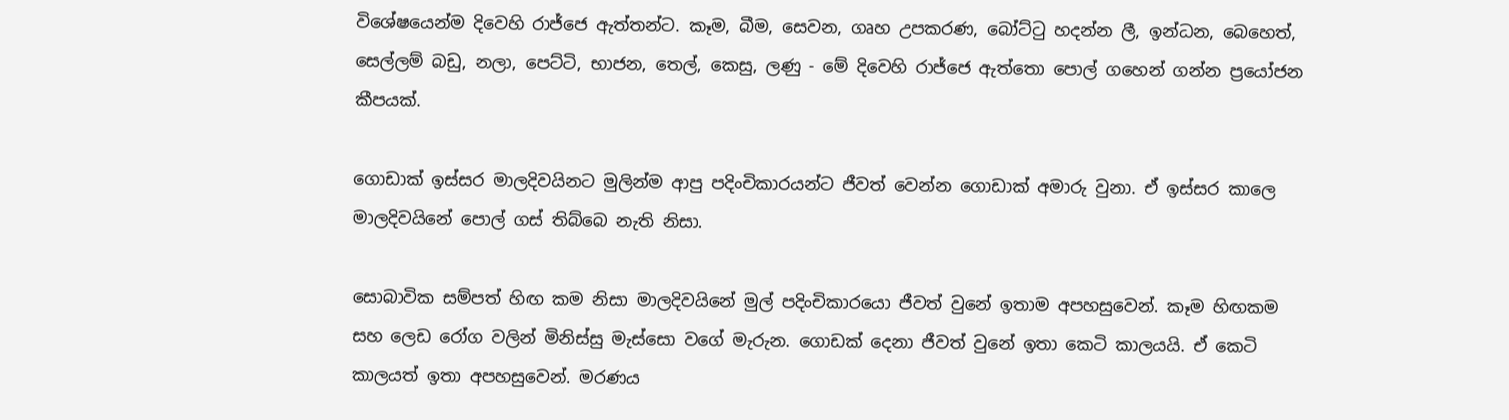විශේෂයෙන්ම දිවෙහි රාජ්ජෙ ඇත්තන්ට. කෑම, බීම, සෙවන, ගෘහ උපකරණ, බෝට්ටු හදන්න ලී, ඉන්ධන, බෙහෙත්, සෙල්ලම් බඩු, නලා, පෙට්ටි, භාජන, තෙල්, කෙසු, ලණු - මේ දිවෙහි රාජ්ජෙ ඇත්තො පොල් ගහෙන් ගන්න ප්‍රයෝජන කීපයක්.

ගොඩාක් ඉස්සර මාලදිවයිනට මුලින්ම ආපු පදිංචිකාරයන්ට ජීවත් වෙන්න ගොඩාක් අමාරු වුනා. ඒ ඉස්සර කාලෙ මාලදිවයිනේ පොල් ගස් තිබ්බෙ නැති නිසා.

සොබාවික සම්පත් හිඟ කම නිසා මාලදිවයිනේ මුල් පදිංචිකාරයො ජීවත් වුනේ ඉතාම අපහසුවෙන්. කෑම හිඟකම සහ ලෙඩ රෝග වලින් මිනිස්සු මැස්සො වගේ මැරුන. ගොඩක් දෙනා ජීවත් වුනේ ඉතා කෙටි කාලයයි. ඒ කෙටි කාලයත් ඉතා අපහසුවෙන්. මරණය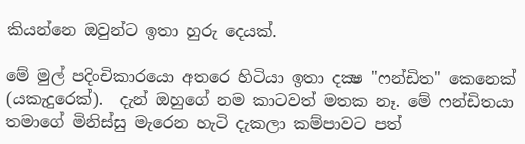කියන්නෙ ඔවුන්ට ඉතා හුරු දෙයක්.

මේ මුල් පදිංචිකාරයො අතරෙ හිටියා ඉතා දක්‍ෂ "ෆන්ඩිත" කෙනෙක් (යකැදුරෙක්).  දැන් ඔහුගේ නම කාටවත් මතක නෑ. මේ ෆන්ඩිතයා තමාගේ මිනිස්සු මැරෙන හැටි දැකලා කම්පාවට පත්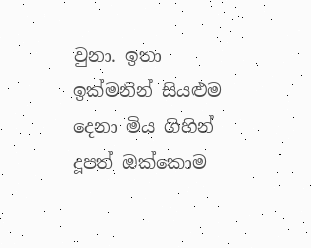වුනා. ඉතා ඉක්මනින් සියළුම දෙනා මිය ගිහින් දූපත් ඔක්කොම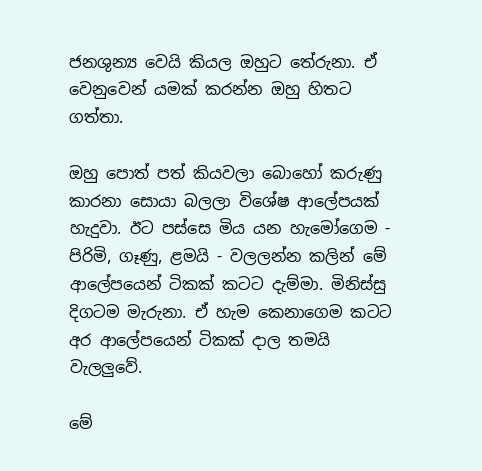ජනශුන්‍ය වෙයි කියල ඔහුට තේරුනා. ඒ වෙනුවෙන් යමක් කරන්න ඔහු හිතට ගත්තා.

ඔහු පොත් පත් කියවලා බොහෝ කරුණු කාරනා සොයා බලලා විශේෂ ආලේපයක් හැදුවා. ඊට පස්සෙ මිය යන හැමෝගෙම - පිරිමි, ගෑණු, ළමයි - වලලන්න කලින් මේ ආලේපයෙන් ටිකක් කටට දැම්මා. මිනිස්සු දිගටම මැරුනා. ඒ හැම කෙනාගෙම කටට අර ආලේපයෙන් ටිකක් දාල තමයි වැලලුවේ.

මේ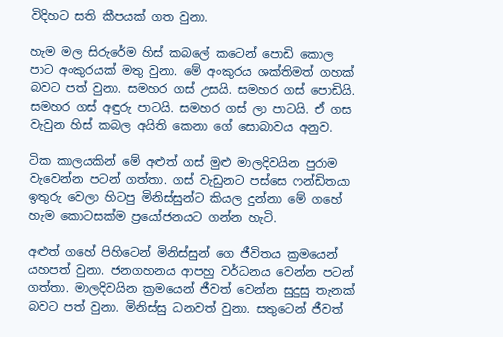විදිහට සති කීපයක් ගත වුනා.

හැම මල සිරුරේම හිස් කබලේ කටෙන් පොඩි කොල පාට අංකුරයක් මතු වුනා. මේ අංකුරය ශක්තිමත් ගහක් බවට පත් වුනා. සමහර ගස් උසයි. සමහර ගස් පොඩියි. සමහර ගස් අඳුරු පාටයි. සමහර ගස් ලා පාටයි. ඒ ගස වැවුන හිස් කබල අයිති කෙනා ගේ සොබාවය අනුව.

ටික කාලයකින් මේ අළුත් ගස් මුළු මාලදිවයින පුරාම වැවෙන්න පටන් ගත්තා. ගස් වැඩුනට පස්සෙ ෆන්ඩිතයා ඉතුරු වෙලා හිටපු මිනිස්සුන්ට කියල දුන්නා මේ ගහේ හැම කොටසක්ම ප්‍රයෝජනයට ගන්න හැටි.

අළුත් ගහේ පිහිටෙන් මිනිස්සුන් ගෙ ජීවිතය ක්‍රමයෙන් යහපත් වුනා. ජනගහනය ආපහු වර්ධනය වෙන්න පටන් ගත්තා. මාලදිවයින ක්‍රමයෙන් ජීවත් වෙන්න සුදුසු තැනක් බවට පත් වුනා. මිනිස්සු ධනවත් වුනා. සතුටෙන් ජීවත්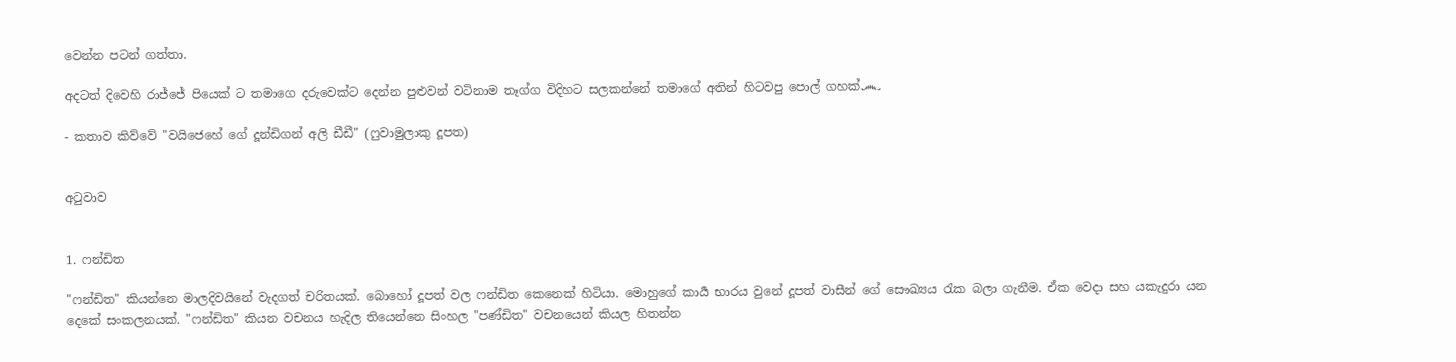වෙන්න පටන් ගත්තා.

අදටත් දිවෙහි රාජ්ජේ පියෙක් ට තමාගෙ දරුවෙක්ට දෙන්න පුළුවන් වටිනාම තෑග්ග විදිහට සලකන්නේ තමාගේ අතින් හිටවපු පොල් ගහක්෴

- කතාව කිව්වේ "වයිජෙහේ ගේ දූන්ඩිගන් අලි ඩීඩී" (ෆුවාමුලාකු දූපත)


අටුවාව


1. ෆන්ඩිත

"ෆන්ඩිත" කියන්නෙ මාලදිවයිනේ වැදගත් චරිතයක්. බොහෝ දූපත් වල ෆන්ඩිත කෙනෙක් හිටියා. මොහුගේ කාර්‍ය භාරය වුනේ දූපත් වාසීන් ගේ සෞඛ්‍යය රැක බලා ගැනීම. ඒක වෙදා සහ යකැදුරා යන දෙකේ සංකලනයක්. "ෆන්ඩිත" කියන වචනය හැදිල තියෙන්නෙ සිංහල "පණ්ඩිත" වචනයෙන් කියල හිතන්න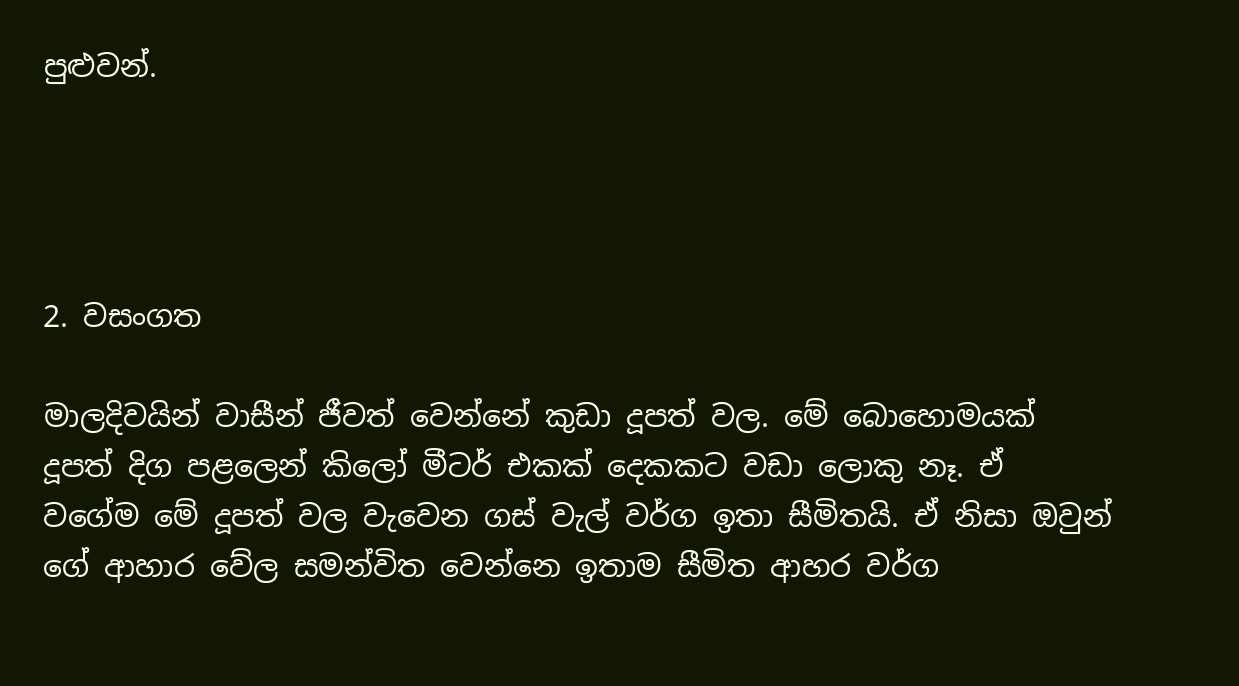පුළුවන්.




2. වසංගත

මාලදිවයින් වාසීන් ජීවත් වෙන්නේ කුඩා දූපත් වල. මේ බොහොමයක් දූපත් දිග පළලෙන් කිලෝ මීටර් එකක් දෙකකට වඩා ලොකු නෑ. ඒ වගේම මේ දූපත් වල වැවෙන ගස් වැල් වර්ග ඉතා සීමිතයි. ඒ නිසා ඔවුන් ගේ ආහාර වේල සමන්විත වෙන්නෙ ඉතාම සීමිත ආහර වර්ග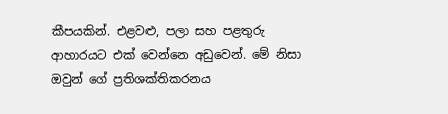කීපයකින්. එළවළු, පලා සහ පළතුරු ආහාරයට එක් වෙන්නෙ අඩුවෙන්. මේ නිසා ඔවුන් ගේ ප්‍රතිශක්තිකරනය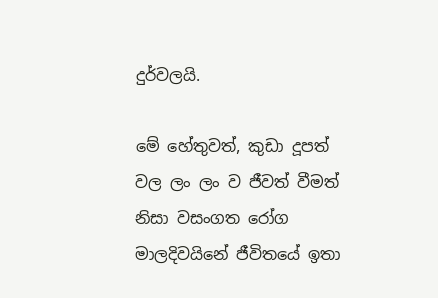දුර්වලයි.

මේ හේතුවත්, කුඩා දූපත් වල ලං ලං ව ජීවත් වීමත් නිසා වසංගත රෝග මාලදිවයිනේ ජීවිතයේ ඉතා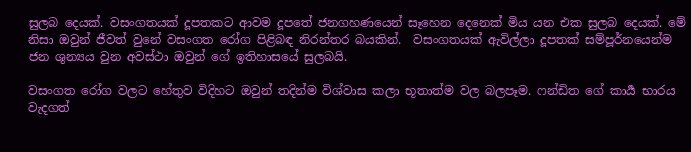සුලබ දෙයක්. වසංගතයක් දූපතකට ආවම දූපතේ ජනගහණයෙන් සෑහෙන දෙනෙක් මිය යන එක සුලබ දෙයක්. මේ නිසා ඔවුන් ජීවත් වුනේ වසංගත රෝග පිළිබඳ නිරන්තර බයකින්.  වසංගතයක් ඇවිල්ලා දූපතක් සම්පූර්නයෙන්ම ජන ශුන්‍යය වුන අවස්ථා ඔවුන් ගේ ඉතිහාසයේ සුලබයි.

වසංගත රෝග වලට හේතුව විදිහට ඔවුන් තදින්ම විශ්වාස කලා භූතාත්ම වල බලපෑම. ෆන්ඩිත ගේ කාර්‍ය භාරය වැදගත්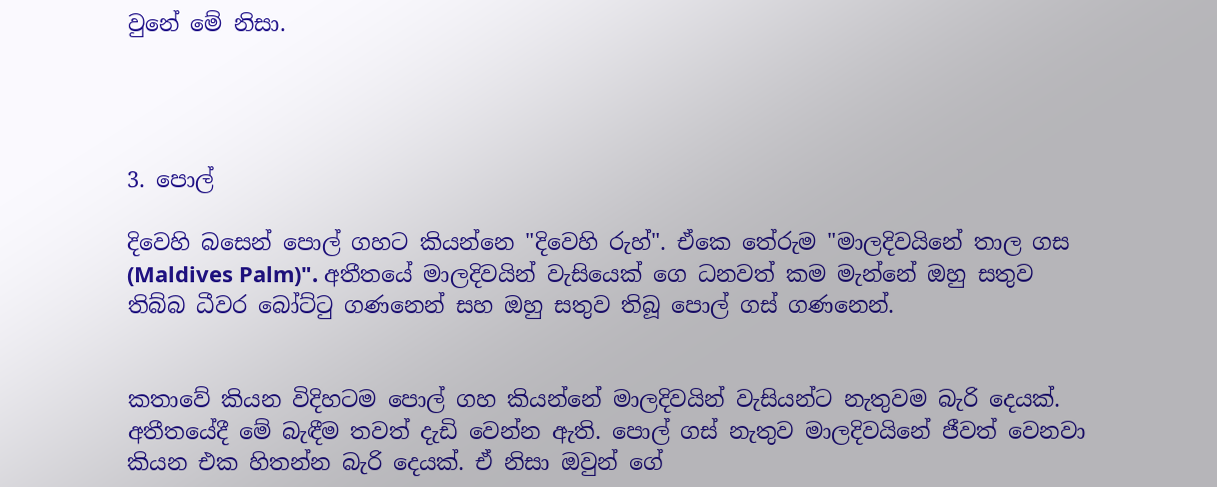වුනේ මේ නිසා.




3. පොල්

දිවෙහි බසෙන් පොල් ගහට කියන්නෙ "දිවෙහි රුහ්". ඒකෙ තේරුම "මාලදිවයිනේ තාල ගස (Maldives Palm)". අතීතයේ මාලදිවයින් වැසියෙක් ගෙ ධනවත් කම මැන්නේ ඔහු සතුව තිබ්බ ධීවර බෝට්ටු ගණනෙන් සහ ඔහු සතුව තිබූ පොල් ගස් ගණනෙන්.


කතාවේ කියන විදිහටම පොල් ගහ කියන්නේ මාලදිවයින් වැසියන්ට නැතුවම බැරි දෙයක්. අතීතයේදී මේ බැඳීම තවත් දැඩි වෙන්න ඇති. පොල් ගස් නැතුව මාලදිවයිනේ ජීවත් වෙනවා කියන එක හිතන්න බැරි දෙයක්. ඒ නිසා ඔවුන් ගේ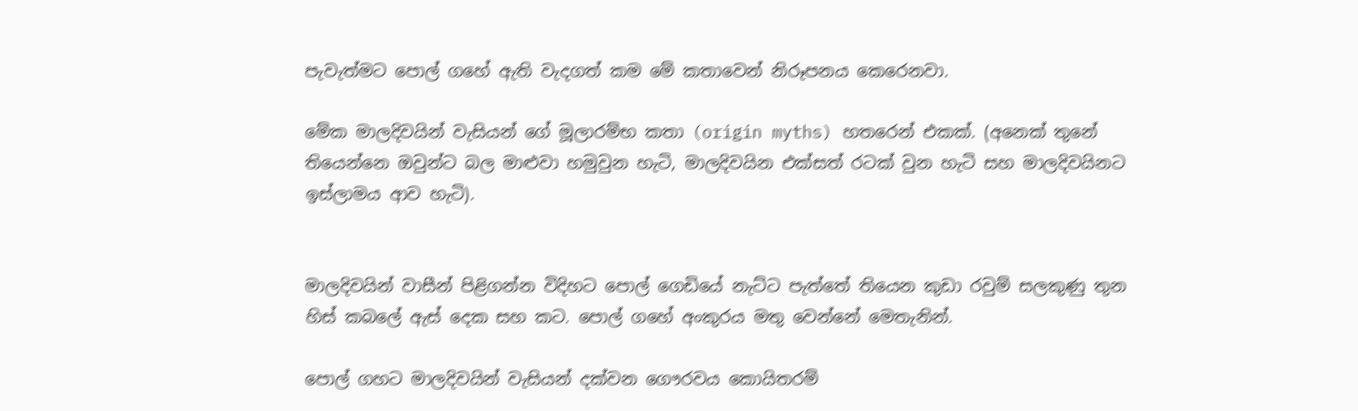පැවැත්මට පොල් ගහේ ඇති වැදගත් කම මේ කතාවෙන් නිරූපනය කෙරෙනවා.

මේක මාලදිවයින් වැසියන් ගේ මූලාරම්භ කතා (origin myths) හතරෙන් එකක්. (අනෙක් තුනේ තියෙන්නෙ ඔවුන්ට බල මාළුවා හමුවුන හැටි, මාලදිවයින එක්සත් රටක් වුන හැටි සහ මාලදිවයිනට ඉස්ලාමය ආව හැටි).


මාලදිවයින් වාසීන් පිළිගන්න විදිහට පොල් ගෙඩියේ නැට්ට පැත්තේ තියෙන කුඩා රවුම් සලකුණු තුන හිස් කබලේ ඇස් දෙක සහ කට. පොල් ගහේ අංකුරය මතු වෙන්නේ මෙතැනින්.

පොල් ගහට මාලදිවයින් වැසියන් දක්වන ගෞරවය කොයිතරම්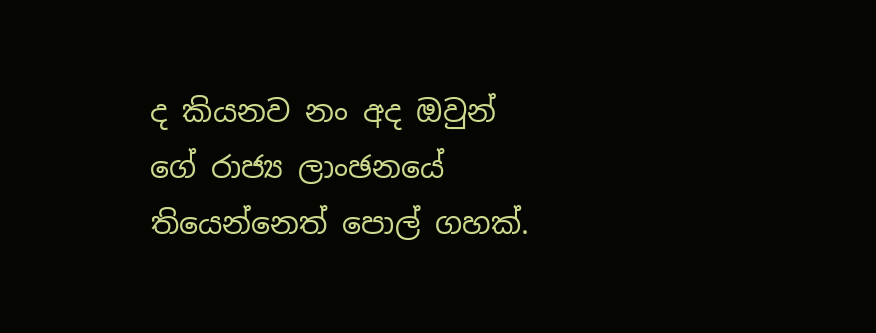ද කියනව නං අද ඔවුන් ගේ රාජ්‍ය ලාංඡනයේ තියෙන්නෙත් පොල් ගහක්.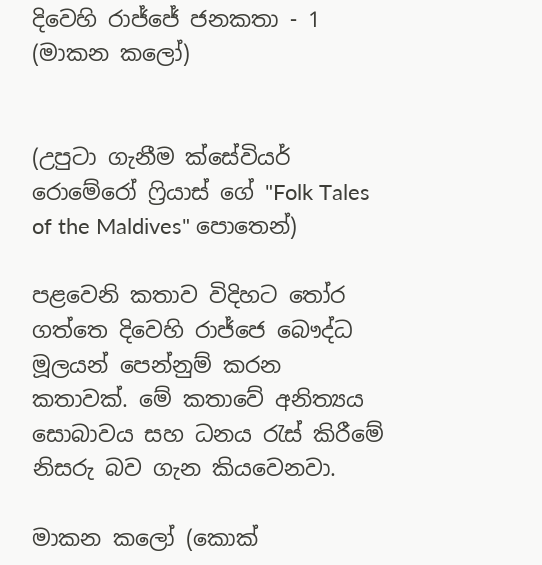දිවෙහි රාජ්ජේ ජනකතා - 1 (මාකන කලෝ)


(උපුටා ගැනීම ක්සේවියර් රොමේරෝ ෆ්‍රියාස් ගේ "Folk Tales of the Maldives" පොතෙන්)

පළවෙනි කතාව විදිහට තෝර ගත්තෙ දිවෙහි රාජ්ජෙ බෞද්ධ මූලයන් පෙන්නුම් කරන කතාවක්. මේ කතාවේ අනිත්‍යය සොබාවය සහ ධනය රැස් කිරීමේ නිසරු බව ගැන කියවෙනවා.

මාකන කලෝ (කොක්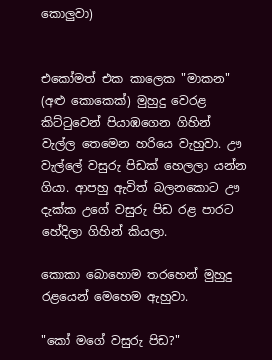කොලුවා)


එකෝමත් එක කාලෙක "මාකන" (අළු කොකෙක්) මුහුදු වෙරළ කිට්ටුවෙන් පියාඹගෙන ගිහින් වැල්ල තෙමෙන හරියෙ වැහුවා. ඌ වැල්ලේ වසුරු පිඩක් හෙලලා යන්න ගියා. ආපහු ඇවිත් බලනකොට ඌ දැක්ක උගේ වසුරු පිඩ රළ පාරට හේදිලා ගිහින් කියලා.

කොකා බොහොම තරහෙන් මුහුදු රළයෙන් මෙහෙම ඇහුවා.

"කෝ මගේ වසුරු පිඩ?"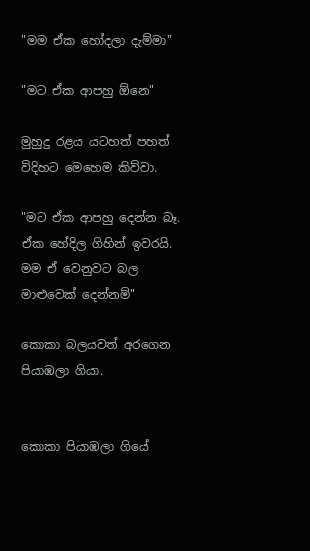"මම ඒක හෝදලා දැම්මා"

"මට ඒක ආපහු ඕනෙ"

මුහුදු රළය යටහත් පහත් විදිහට මෙහෙම කිව්වා.

"මට ඒක ආපහු දෙන්න බෑ. ඒක හේදිල ගිහින් ඉවරයි. මම ඒ වෙනුවට බල මාළුවෙක් දෙන්නම්"

කොකා බලයවත් අරගෙන පියාඹලා ගියා.


කොකා පියාඹලා ගියේ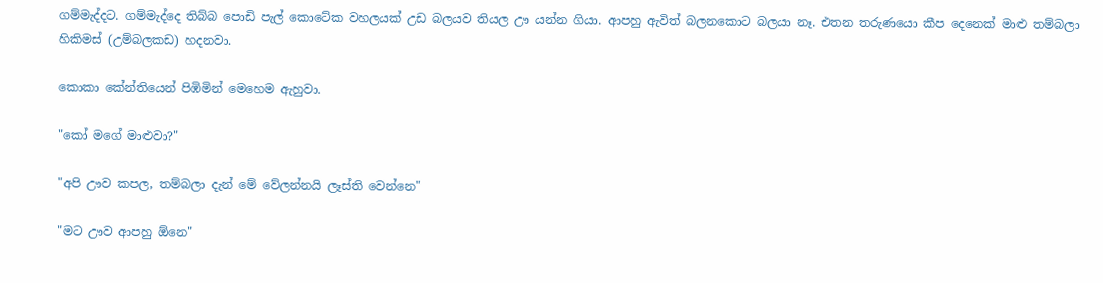ගම්මැද්දට. ගම්මැද්දෙ තිබ්බ පොඩි පැල් කොටේක වහලයක් උඩ බලයව තියල ඌ යන්න ගියා. ආපහු ඇවිත් බලනකොට බලයා නෑ. එතන තරුණයො කීප දෙනෙක් මාළු තම්බලා හිකිමස් (උම්බලකඩ) හදනවා.

කොකා කේන්තියෙන් පිඹිමින් මෙහෙම ඇහුවා.

"කෝ මගේ මාළුවා?"

"අපි ඌව කපල, තම්බලා දැන් මේ වේලන්නයි ලෑස්ති වෙන්නෙ"

"මට ඌව ආපහු ඕනෙ"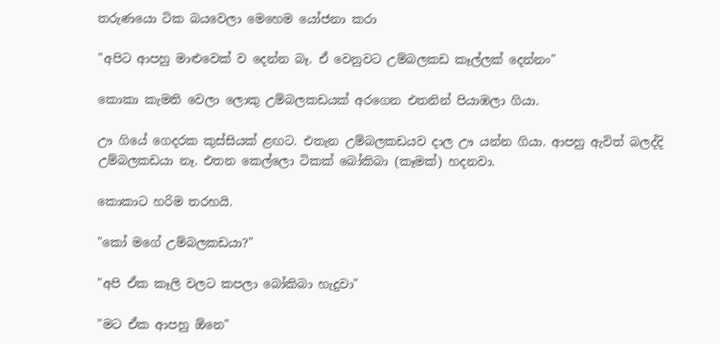තරුණයො ටික බයවෙලා මෙහෙම යෝජනා කරා

"අපිට ආපහු මාළුවෙක් ව දෙන්න බෑ. ඒ වෙනුවට උම්බලකඩ කෑල්ලක් දෙන්නං"

කොකා කැමති වෙලා ලොකු උම්බලකඩයක් අරගෙන එතනින් පියාඹලා ගියා.

ඌ ගියේ ගෙදරක කුස්සියක් ළඟට. එතැන උම්බලකඩයව දාල ඌ යන්න ගියා. ආපහු ඇවිත් බලද්දි උම්බලකඩයා නෑ. එතන කෙල්ලො ටිකක් බෝකිබා (කෑමක්) හදනවා.

කොකාට හරිම තරහයි.

"කෝ මගේ උම්බලකඩයා?"

"අපි ඒක කෑලි වලට කපලා බෝකිබා හැදුවා"

"මට ඒක ආපහු ඕනෙ"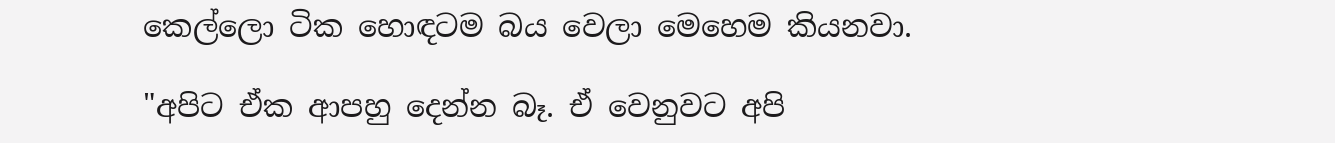කෙල්ලො ටික හොඳටම බය වෙලා මෙහෙම කියනවා.

"අපිට ඒක ආපහු දෙන්න බෑ. ඒ වෙනුවට අපි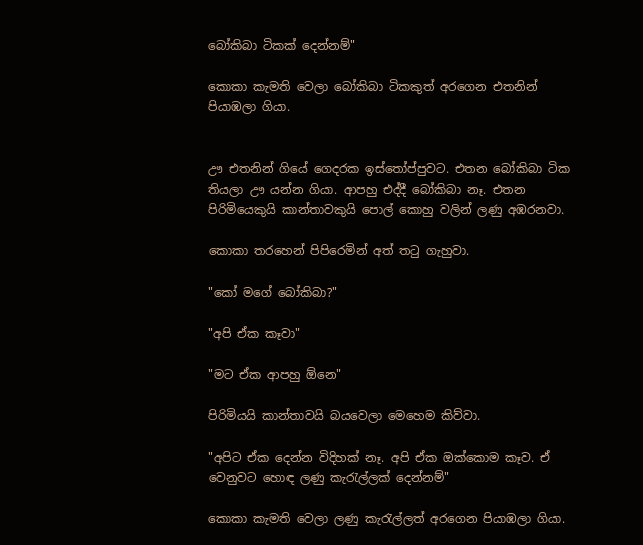බෝකිබා ටිකක් දෙන්නම්"

කොකා කැමති වෙලා බෝකිබා ටිකකුත් අරගෙන එතනින් පියාඹලා ගියා.


ඌ එතනින් ගියේ ගෙදරක ඉස්තෝප්පුවට. එතන බෝකිබා ටික තියලා ඌ යන්න ගියා. ආපහු එද්දී බෝකිබා නෑ. එතන පිරිමියෙකුයි කාන්තාවකුයි පොල් කොහු වලින් ලණු අඹරනවා.

කොකා තරහෙන් පිපිරෙමින් අත් තටු ගැහුවා.

"කෝ මගේ බෝකිබා?"

"අපි ඒක කෑවා"

"මට ඒක ආපහු ඕනෙ"

පිරිමියයි කාන්තාවයි බයවෙලා මෙහෙම කිව්වා.

"අපිට ඒක දෙන්න විදිහක් නෑ. අපි ඒක ඔක්කොම කෑව. ඒ වෙනුවට හොඳ ලණු කැරැල්ලක් දෙන්නම්"

කොකා කැමති වෙලා ලණු කැරැල්ලත් අරගෙන පියාඹලා ගියා.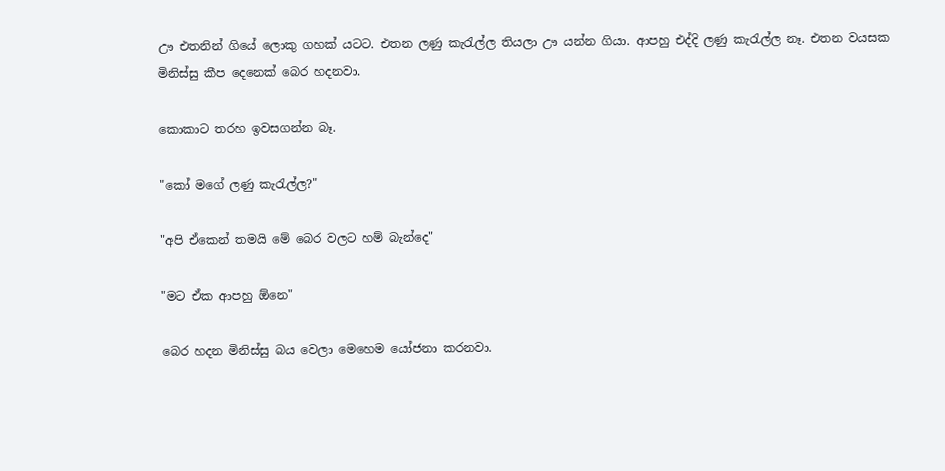ඌ එතනින් ගියේ ලොකු ගහක් යටට. එතන ලණු කැරැල්ල තියලා ඌ යන්න ගියා. ආපහු එද්දි ලණු කැරැල්ල නෑ. එතන වයසක මිනිස්සු කීප දෙනෙක් බෙර හදනවා.

කොකාට තරහ ඉවසගන්න බෑ.

"කෝ මගේ ලණු කැරැල්ල?"

"අපි ඒකෙන් තමයි මේ බෙර වලට හම් බැන්දෙ"

"මට ඒක ආපහු ඕනෙ"

බෙර හදන මිනිස්සු බය වෙලා මෙහෙම යෝජනා කරනවා.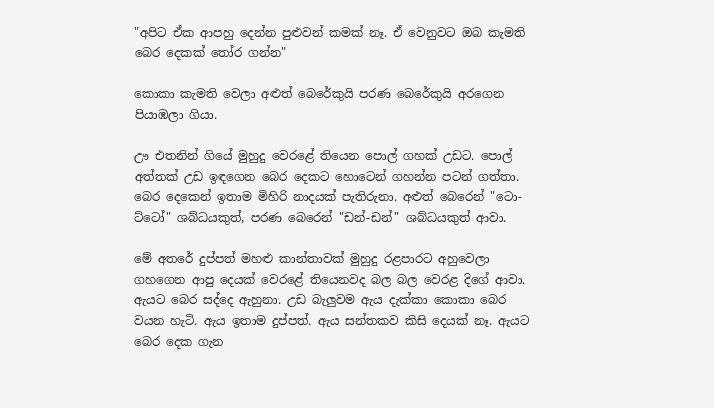"අපිට ඒක ආපහු දෙන්න පුළුවන් කමක් නෑ. ඒ වෙනුවට ඔබ කැමති බෙර දෙකක් තෝර ගන්න"

කොකා කැමති වෙලා අළුත් බෙරේකුයි පරණ බෙරේකුයි අරගෙන පියාඹලා ගියා.

ඌ එතනින් ගියේ මුහුදු වෙරළේ තියෙන පොල් ගහක් උඩට. පොල් අත්තක් උඩ ඉඳගෙන බෙර දෙකට හොටෙන් ගහන්න පටන් ගත්තා. බෙර දෙකෙන් ඉතාම මිහිරි නාදයක් පැතිරුනා. අළුත් බෙරෙන් "ටො-ට්ටෝ" ශබ්ධයකුත්, පරණ බෙරෙන් "ඩන්-ඩන්" ශබ්ධයකුත් ආවා.

මේ අතරේ දුප්පත් මහළු කාන්තාවක් මුහුදු රළපාරට අහුවෙලා ගහගෙන ආපු දෙයක් වෙරළේ තියෙනවද බල බල වෙරළ දිගේ ආවා. ඇයට බෙර සද්දෙ ඇහුනා. උඩ බැලුවම ඇය දැක්කා කොකා බෙර වයන හැටි. ඇය ඉතාම දුප්පත්. ඇය සන්තකව කිසි දෙයක් නෑ. ඇයට බෙර දෙක ගැන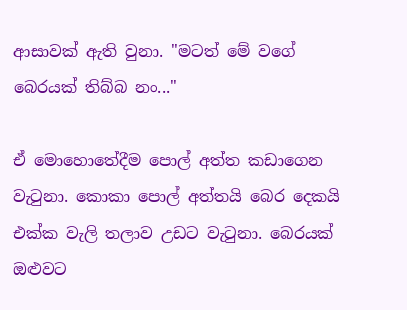ආසාවක් ඇති වුනා. "මටත් මේ වගේ බෙරයක් තිබ්බ නං..."

ඒ මොහොතේදීම පොල් අත්ත කඩාගෙන වැටුනා. කොකා පොල් අත්තයි බෙර දෙකයි එක්ක වැලි තලාව උඩට වැටුනා. බෙරයක් ඔළුවට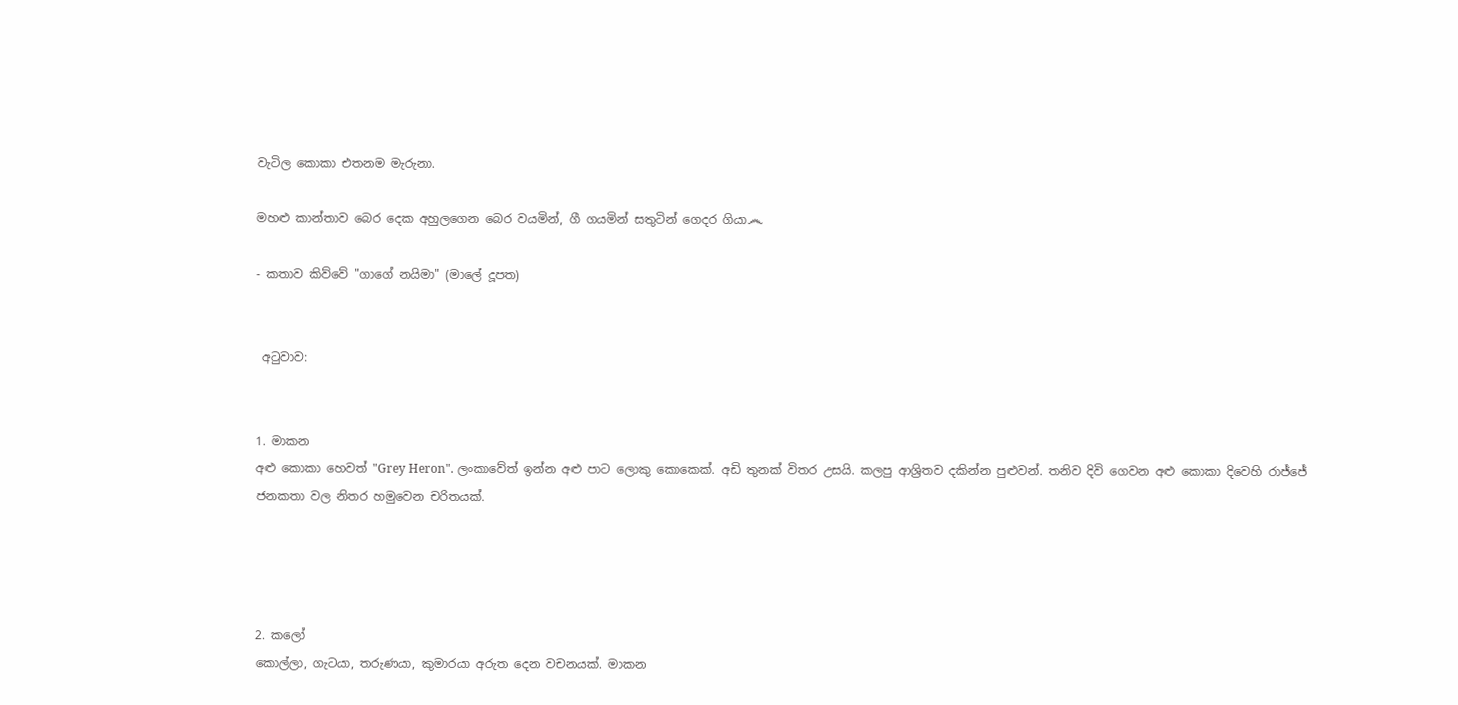වැටිල කොකා එතනම මැරුනා.

මහළු කාන්තාව බෙර දෙක අහුලගෙන බෙර වයමින්, ගී ගයමින් සතුටින් ගෙදර ගියා෴

- කතාව කිව්වේ "ගාගේ නයිමා" (මාලේ දූපත)


 අටුවාව:


1. මාකන
අළු කොකා හෙවත් "Grey Heron". ලංකාවේත් ඉන්න අළු පාට ලොකු කොකෙක්. අඩි තුනක් විතර උසයි. කලපු ආශ්‍රිතව දකින්න පුළුවන්. තනිව දිවි ගෙවන අළු කොකා දිවෙහි රාජ්ජේ ජනකතා වල නිතර හමුවෙන චරිතයක්.




2. කලෝ
කොල්ලා, ගැටයා, තරුණයා, කුමාරයා අරුත දෙන වචනයක්. මාකන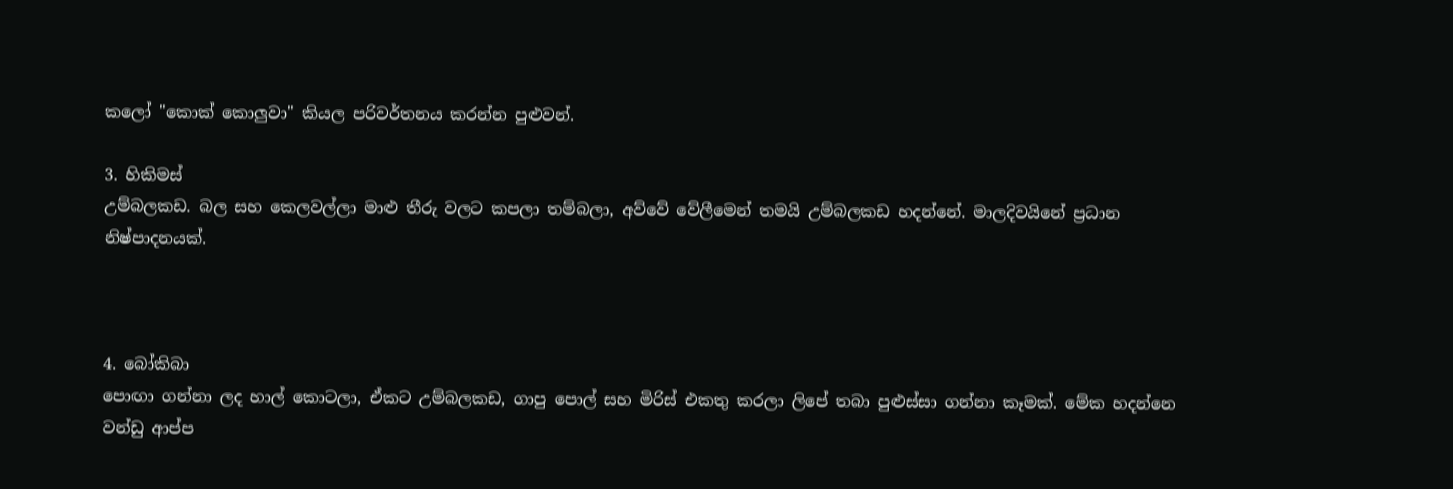කලෝ "කොක් කොලුවා" කියල පරිවර්තනය කරන්න පුළුවන්.

3. හිකිමස්
උම්බලකඩ. බල සහ කෙලවල්ලා මාළු තීරු වලට කපලා තම්බලා, අව්වේ වේලීමෙන් තමයි උම්බලකඩ හදන්නේ. මාලදිවයිනේ ප්‍රධාන නිෂ්පාදනයක්.



4. බෝකිබා
පොඟා ගන්නා ලද හාල් කොටලා, ඒකට උම්බලකඩ, ගාපු පොල් සහ මිරිස් එකතු කරලා ලිපේ තබා පුළුස්සා ගන්නා කෑමක්. මේක හදන්නෙ වන්ඩු ආප්ප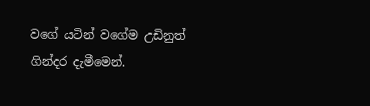වගේ යටින් වගේම උඩිනුත් ගින්දර දැමීමෙන්.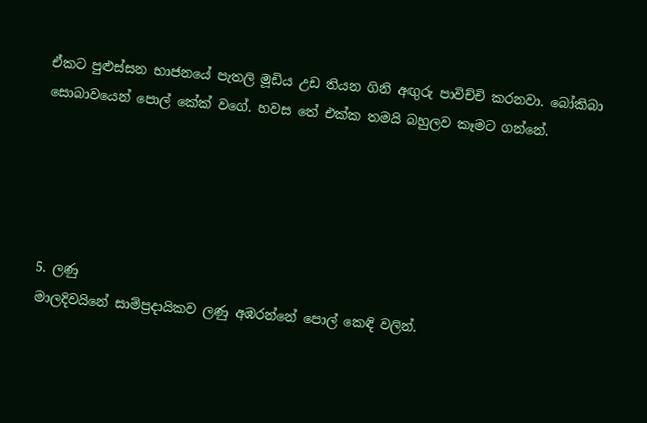ඒකට පුළුස්සන භාජනයේ පැතලි මූඩිය උඩ තියන ගිනි අඟුරු පාවිච්චි කරනවා. බෝකිබා සොබාවයෙන් පොල් කේක් වගේ. හවස තේ එක්ක තමයි බහුලව කෑමට ගන්නේ.





5. ලණු
මාලදිවයිනේ සාම්ප්‍රදායිකව ලණු අඹරන්නේ පොල් කෙඳි වලින්.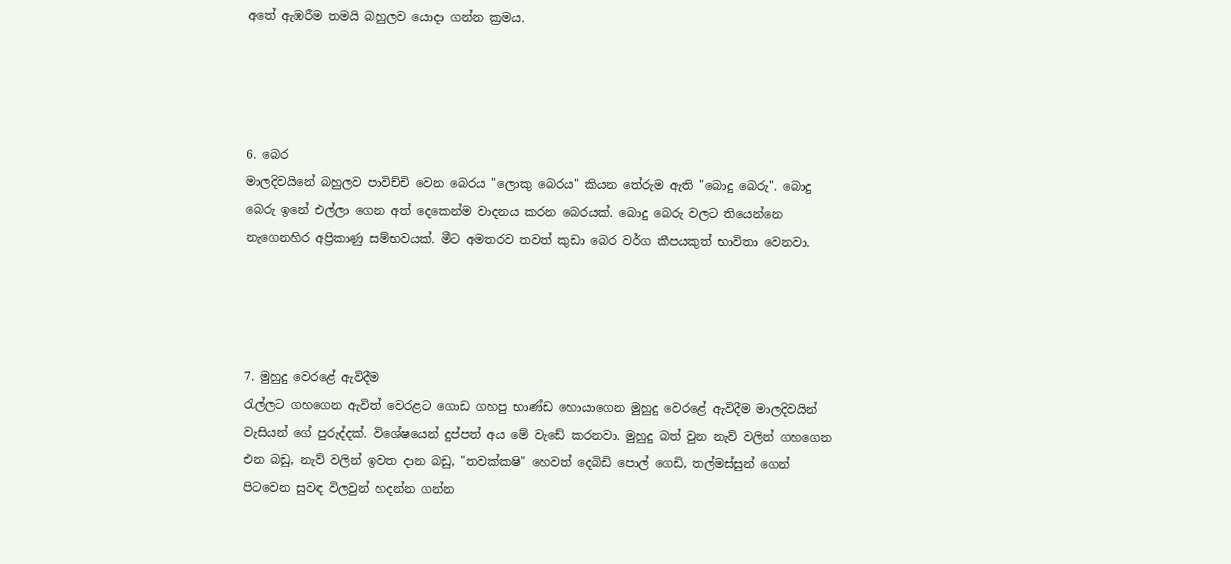අතේ ඇඹරීම තමයි බහුලව යොදා ගන්න ක්‍රමය.




6. බෙර
මාලදිවයිනේ බහුලව පාවිච්චි වෙන බෙරය "ලොකු බෙරය" කියන තේරුම ඇති "බොදු බෙරු". බොදු බෙරු ඉනේ එල්ලා ගෙන අත් දෙකෙන්ම වාදනය කරන බෙරයක්. බොදු බෙරු වලට තියෙන්නෙ නැගෙනහිර අප්‍රිකාණු සම්භවයක්. මීට අමතරව තවත් කුඩා බෙර වර්ග කීපයකුත් භාවිතා වෙනවා.




7. මුහුදු වෙරළේ ඇවිදීම
රැල්ලට ගහගෙන ඇවිත් වෙරළට ගොඩ ගහපු භාණ්ඩ හොයාගෙන මුහුදු වෙරළේ ඇවිදීම මාලදිවයින් වැසියන් ගේ පුරුද්දක්. විශේෂයෙන් දුප්පත් අය මේ වැඩේ කරනවා. මුහුදු බත් වුන නැව් වලින් ගහගෙන එන බඩු, නැව් වලින් ඉවත දාන බඩු, "තවක්කෂි" හෙවත් දෙබිඩි පොල් ගෙඩි, තල්මස්සුන් ගෙන් පිටවෙන සුවඳ විලවුන් හදන්න ගන්න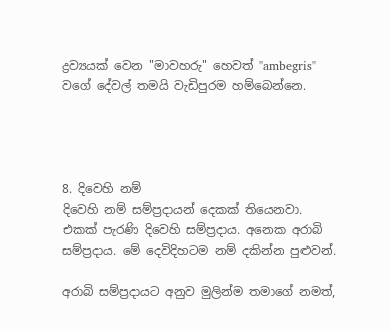ද්‍රව්‍යයක් වෙන "මාවහරු" හෙවත් "ambegris" වගේ දේවල් තමයි වැඩිපුරම හම්බෙන්නෙ.




8. දිවෙහි නම්
දිවෙහි නම් සම්ප්‍රදායන් දෙකක් තියෙනවා. එකක් පැරණි දිවෙහි සම්ප්‍රදාය. අනෙක අරාබි සම්ප්‍රදාය. මේ දෙවිදිහටම නම් දකින්න පුළුවන්.

අරාබි සම්ප්‍රදායට අනුව මුලින්ම තමාගේ නමත්,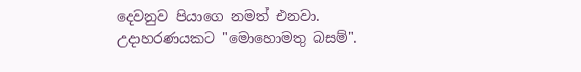දෙවනුව පියාගෙ නමත් එනවා. උදාහරණයකට "මොහොමතු බසම්".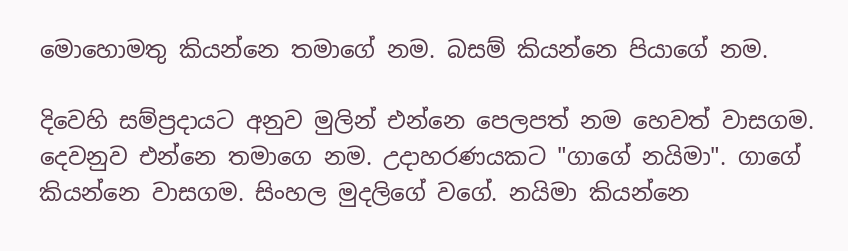මොහොමතු කියන්නෙ තමාගේ නම. බසම් කියන්නෙ පියාගේ නම.

දිවෙහි සම්ප්‍රදායට අනුව මුලින් එන්නෙ පෙලපත් නම හෙවත් වාසගම. දෙවනුව එන්නෙ තමාගෙ නම. උදාහරණයකට "ගාගේ නයිමා". ගාගේ කියන්නෙ වාසගම. සිංහල මුදලිගේ වගේ. නයිමා කියන්නෙ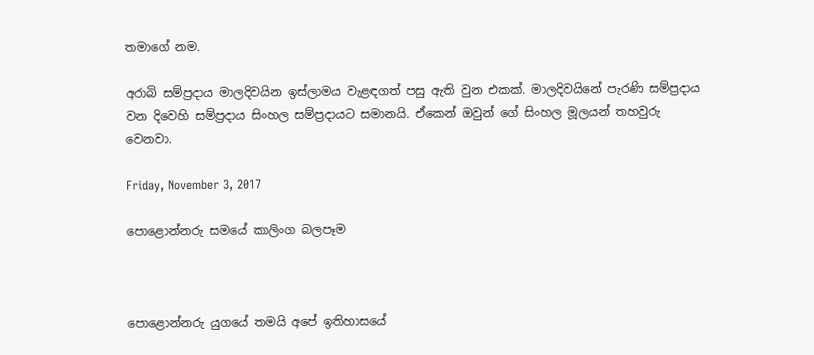තමාගේ නම.

අරාබි සම්ප්‍රදාය මාලදිවයින ඉස්ලාමය වැළඳගත් පසු ඇති වුන එකක්. මාලදිවයිනේ පැරණි සම්ප්‍රදාය වන දිවෙහි සම්ප්‍රදාය සිංහල සම්ප්‍රදායට සමානයි. ඒකෙන් ඔවුන් ගේ සිංහල මූලයන් තහවුරු වෙනවා.

Friday, November 3, 2017

පොළොන්නරු සමයේ කාලිංග බලපෑම



පොළොන්නරු යුගයේ තමයි අපේ ඉතිහාසයේ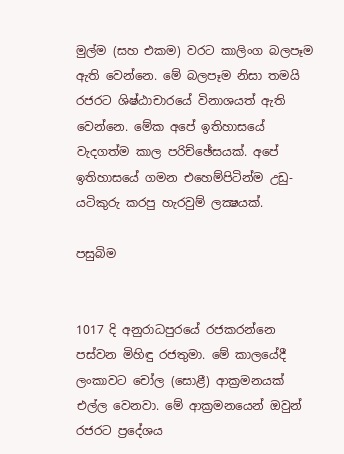මුල්ම (සහ එකම) වරට කාලිංග බලපෑම ඇති වෙන්නෙ. මේ බලපෑම නිසා තමයි රජරට ශිෂ්ඨාචාරයේ විනාශයත් ඇති වෙන්නෙ. මේක අපේ ඉතිහාසයේ වැදගත්ම කාල පරිච්ඡේසයක්. අපේ ඉතිහාසයේ ගමන එහෙම්පිටින්ම උඩු-යටිකුරු කරපු හැරවුම් ලක්‍ෂයක්.

පසුබිම


1017 දි අනුරාධපුරයේ රජකරන්නෙ පස්වන මිහිඳු රජතුමා. මේ කාලයේදී ලංකාවට චෝල (සොළී) ආක්‍රමනයක් එල්ල වෙනවා. මේ ආක්‍රමනයෙන් ඔවුන් රජරට ප්‍රදේශය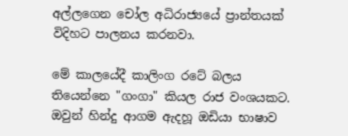අල්ලගෙන චෝල අධිරාජ්‍යයේ ප්‍රාන්තයක් විදිහට පාලනය කරනවා.

මේ කාලයේදී කාලිංග රටේ බලය තියෙන්නෙ "ගංගා" කියල රාජ වංශයකට. ඔවුන් හින්දු ආගම ඇදහූ ඔඩියා භාෂාව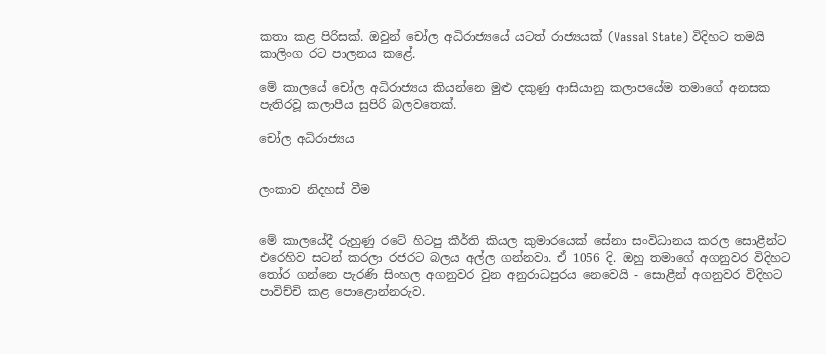කතා කළ පිරිසක්. ඔවුන් චෝල අධිරාජ්‍යයේ යටත් රාජ්‍යයක් (Vassal State) විදිහට තමයි කාලිංග රට පාලනය කළේ.

මේ කාලයේ චෝල අධිරාජ්‍යය කියන්නෙ මුළු දකුණු ආසියානු කලාපයේම තමාගේ අනසක පැතිරවූ කලාපීය සුපිරි බලවතෙක්.

චෝල අධිරාජ්‍යය


ලංකාව නිදහස් වීම


මේ කාලයේදී රුහුණු රටේ හිටපු කීර්ති කියල කුමාරයෙක් සේනා සංවිධානය කරල සොළීන්ට එරෙහිව සටන් කරලා රජරට බලය අල්ල ගන්නවා. ඒ 1056 දි. ඔහු තමාගේ අගනුවර විදිහට තෝර ගන්නෙ පැරණි සිංහල අගනුවර වුන අනුරාධපුරය නෙවෙයි - සොළීන් අගනුවර විදිහට පාවිච්චි කළ පොළොන්නරුව.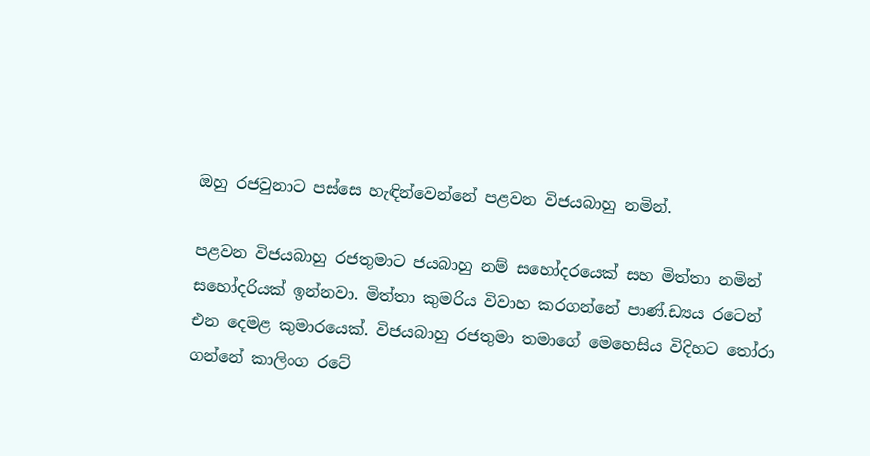ඔහු රජවුනාට පස්සෙ හැඳින්වෙන්නේ පළවන විජයබාහු නමින්.

පළවන විජයබාහු රජතුමාට ජයබාහු නම් සහෝදරයෙක් සහ මිත්තා නමින් සහෝදරියක් ඉන්නවා. මිත්තා කුමරිය විවාහ කරගන්නේ පාණ්.ඩ්‍යය රටෙන් එන දෙමළ කුමාරයෙක්. විජයබාහු රජතුමා තමාගේ මෙහෙසිය විදිහට තෝරා ගන්නේ කාලිංග රටේ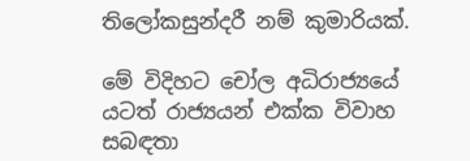තිලෝකසුන්දරී නම් කුමාරියක්.

මේ විදිහට චෝල අධිරාජ්‍යයේ යටත් රාජ්‍යයන් එක්ක විවාහ සබඳතා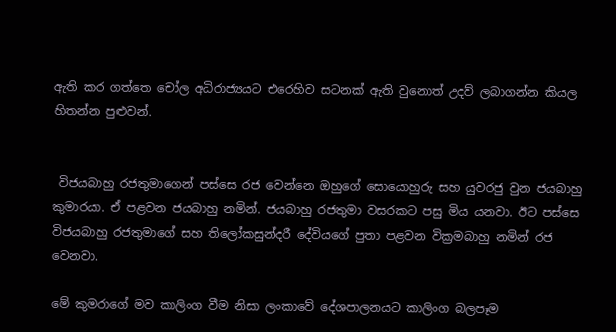ඇති කර ගත්තෙ චෝල අධිරාජ්‍යයට එරෙහිව සටනක් ඇති වුනොත් උදව් ලබාගන්න කියල හිතන්න පුළුවන්.


 විජයබාහු රජතුමාගෙන් පස්සෙ රජ වෙන්නෙ ඔහුගේ සොයොහුරු සහ යුවරජු වුන ජයබාහු කුමාරයා. ඒ පළවන ජයබාහු නමින්. ජයබාහු රජතුමා වසරකට පසු මිය යනවා. ඊට පස්සෙ විජයබාහු රජතුමාගේ සහ තිලෝකසුන්දරී දේවියගේ පුතා පළවන වික්‍රමබාහු නමින් රජ වෙනවා.

මේ කුමරාගේ මව කාලිංග වීම නිසා ලංකාවේ දේශපාලනයට කාලිංග බලපෑම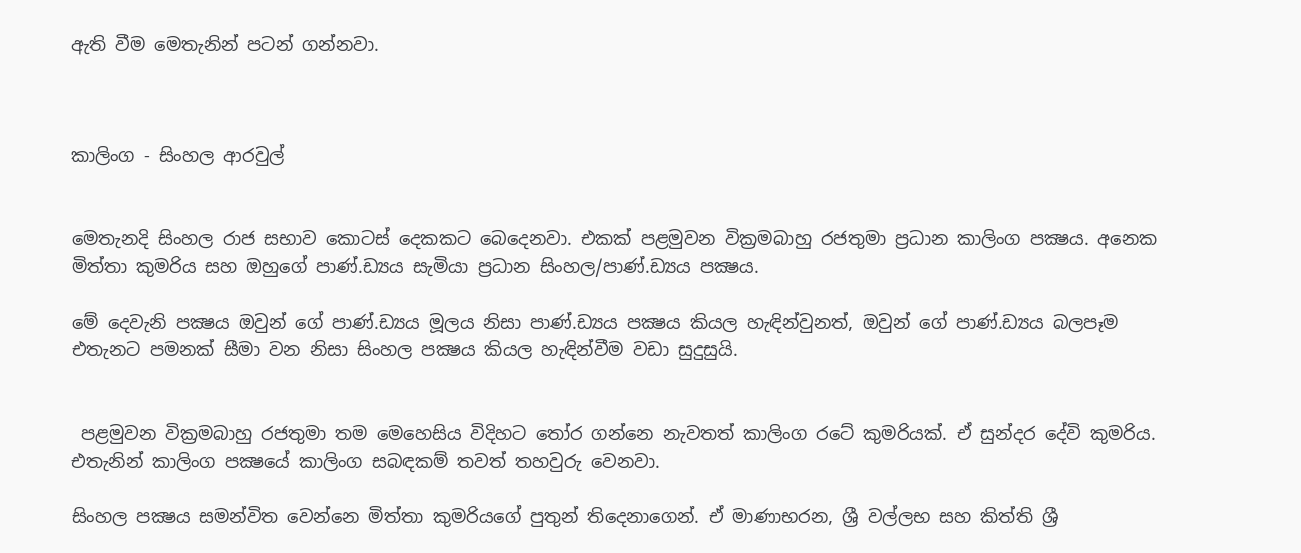ඇති වීම මෙතැනින් පටන් ගන්නවා.



කාලිංග - සිංහල ආරවුල්


මෙතැනදි සිංහල රාජ සභාව කොටස් දෙකකට බෙදෙනවා. එකක් පළමුවන වික්‍රමබාහු රජතුමා ප්‍රධාන කාලිංග පක්‍ෂය. අනෙක මිත්තා කුමරිය සහ ඔහුගේ පාණ්.ඩ්‍යය සැමියා ප්‍රධාන සිංහල/පාණ්.ඩ්‍යය පක්‍ෂය.

මේ දෙවැනි පක්‍ෂය ඔවුන් ගේ පාණ්.ඩ්‍යය මූලය නිසා පාණ්.ඩ්‍යය පක්‍ෂය කියල හැඳින්වුනත්, ඔවුන් ගේ පාණ්.ඩ්‍යය බලපෑම එතැනට පමනක් සීමා වන නිසා සිංහල පක්‍ෂය කියල හැඳින්වීම වඩා සුදුසුයි.


 පළමුවන වික්‍රමබාහු රජතුමා තම මෙහෙසිය විදිහට තෝර ගන්නෙ නැවතත් කාලිංග රටේ කුමරියක්. ඒ සුන්දර දේවි කුමරිය. එතැනින් කාලිංග පක්‍ෂයේ කාලිංග සබඳකම් තවත් තහවුරු වෙනවා.

සිංහල පක්‍ෂය සමන්විත වෙන්නෙ මිත්තා කුමරියගේ පුතුන් තිදෙනාගෙන්. ඒ මාණාභරන, ශ්‍රී වල්ලභ සහ කිත්ති ශ්‍රී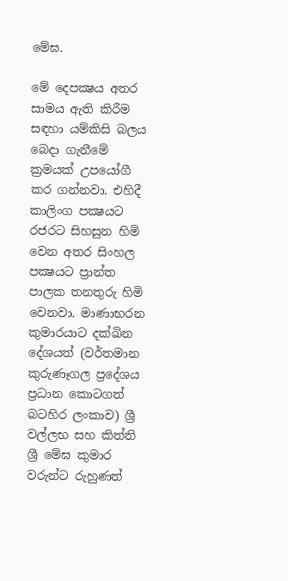මේඝ.

මේ දෙපක්‍ෂය අතර සාමය ඇති කිරීම සඳහා යම්කිසි බලය බෙදා ගැනීමේ ක්‍රමයක් උපයෝගී කර ගන්නවා. එහිදී කාලිංග පක්‍ෂයට රජරට සිහසුන හිමි වෙන අතර සිංහල පක්‍ෂයට ප්‍රාන්ත පාලක තනතුරු හිමි වෙනවා. මාණාභරන කුමාරයාට දක්ඛින දේශයත් (වර්තමාන කුරුණෑගල ප්‍රදේශය ප්‍රධාන කොටගත් බටහිර ලංකාව) ශ්‍රී වල්ලභ සහ කිත්ති ශ්‍රී මේඝ කුමාර වරුන්ට රුහුණත්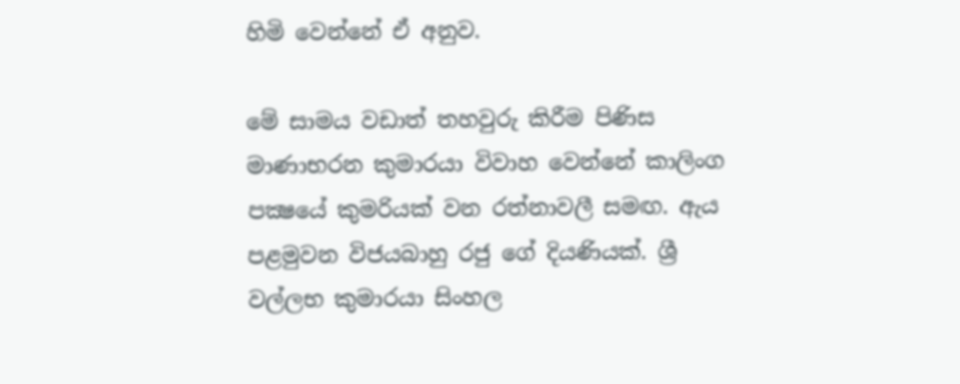හිමි වෙන්නේ ඒ අනුව.

මේ සාමය වඩාත් තහවුරු කිරීම පිණිස මාණාභරන කුමාරයා විවාහ වෙන්නේ කාලිංග පක්‍ෂයේ කුමරියක් වන රත්නාවලී සමඟ. ඇය පළමුවන විජයබාහු රජු ගේ දියණියක්. ශ්‍රී වල්ලභ කුමාරයා සිංහල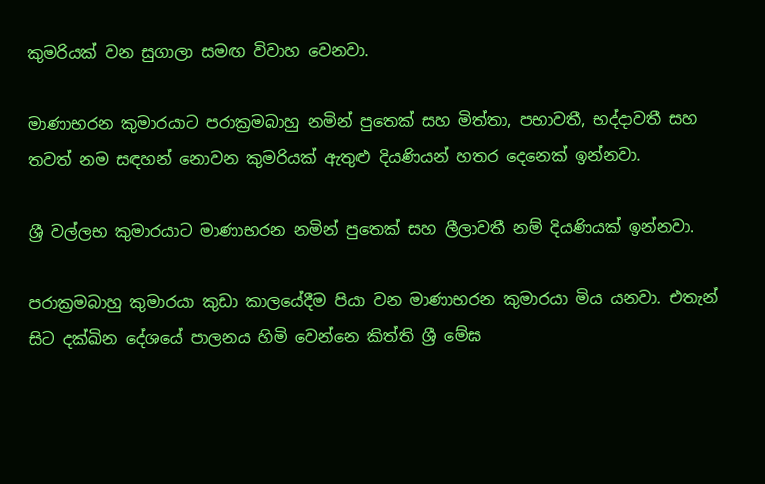කුමරියක් වන සුගාලා සමඟ විවාහ වෙනවා.

මාණාභරන කුමාරයාට පරාක්‍රමබාහු නමින් පුතෙක් සහ මිත්තා, පභාවතී, භද්දාවතී සහ තවත් නම සඳහන් නොවන කුමරියක් ඇතුළු දියණියන් හතර දෙනෙක් ඉන්නවා.

ශ්‍රී වල්ලභ කුමාරයාට මාණාභරන නමින් පුතෙක් සහ ලීලාවතී නම් දියණියක් ඉන්නවා.

පරාක්‍රමබාහු කුමාරයා කුඩා කාලයේදීම පියා වන මාණාභරන කුමාරයා මිය යනවා. එතැන් සිට දක්ඛින දේශයේ පාලනය හිමි වෙන්නෙ කිත්ති ශ්‍රී මේඝ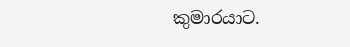කුමාරයාට.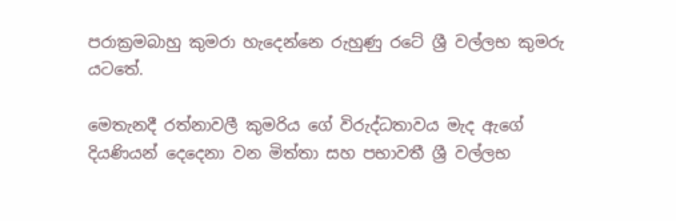පරාක්‍රමබාහු කුමරා හැදෙන්නෙ රුහුණු රටේ ශ්‍රී වල්ලභ කුමරු යටතේ.

මෙතැනදී රත්නාවලී කුමරිය ගේ විරුද්ධතාවය මැද ඇගේ දියණියන් දෙදෙනා වන මිත්තා සහ පභාවතී ශ්‍රී වල්ලභ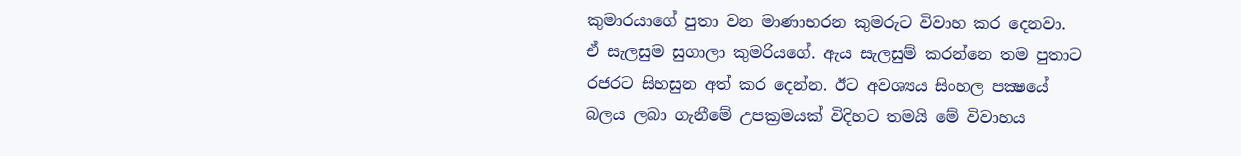කුමාරයාගේ පුතා වන මාණාභරන කුමරුට විවාහ කර දෙනවා. ඒ සැලසුම සුගාලා කුමරියගේ. ඇය සැලසුම් කරන්නෙ තම පුතාට රජරට සිහසුන අත් කර දෙන්න. ඊට අවශ්‍යය සිංහල පක්‍ෂයේ බලය ලබා ගැනීමේ උපක්‍රමයක් විදිහට තමයි මේ විවාහය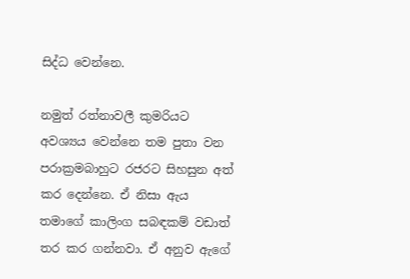සිද්ධ වෙන්නෙ.

නමුත් රත්නාවලී කුමරියට අවශ්‍යය වෙන්නෙ තම පුතා වන පරාක්‍රමබාහුට රජරට සිහසුන අත් කර දෙන්නෙ. ඒ නිසා ඇය තමාගේ කාලිංග සබඳකම් වඩාත් තර කර ගන්නවා. ඒ අනුව ඇගේ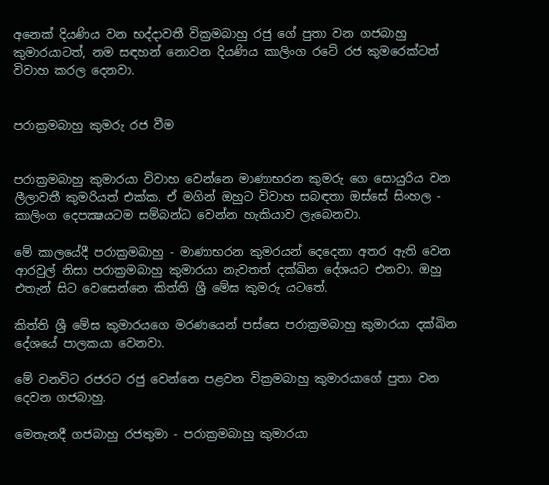අනෙක් දියණිය වන භද්දාවතී වික්‍රමබාහු රජු ගේ පුතා වන ගජබාහු කුමාරයාටත්, නම සඳහන් නොවන දියණිය කාලිංග රටේ රජ කුමරෙක්ටත් විවාහ කරල දෙනවා.


පරාක්‍රමබාහු කුමරු රජ වීම


පරාක්‍රමබාහු කුමාරයා විවාහ වෙන්නෙ මාණාභරන කුමරු ගෙ සොයුරිය වන ලීලාවතී කුමරියත් එක්ක. ඒ මගින් ඔහුට විවාහ සබඳතා ඔස්සේ සිංහල - කාලිංග දෙපක්‍ෂයටම සම්බන්ධ වෙන්න හැකියාව ලැබෙනවා.

මේ කාලයේදී පරාක්‍රමබාහු - මාණාභරන කුමරයන් දෙදෙනා අතර ඇති වෙන ආරවුල් නිසා පරාක්‍රමබාහු කුමාරයා නැවතත් දක්ඛින දේශයට එනවා. ඔහු එතැන් සිට වෙසෙන්නෙ කිත්ති ශ්‍රී මේඝ කුමරු යටතේ.

කිත්ති ශ්‍රී මේඝ කුමාරයගෙ මරණයෙන් පස්සෙ පරාක්‍රමබාහු කුමාරයා දක්ඛින දේශයේ පාලකයා වෙනවා.

මේ වනවිට රජරට රජු වෙන්නෙ පළවන වික්‍රමබාහු කුමාරයාගේ පුතා වන දෙවන ගජබාහු.

මෙතැනදී ගජබාහු රජතුමා - පරාක්‍රමබාහු කුමාරයා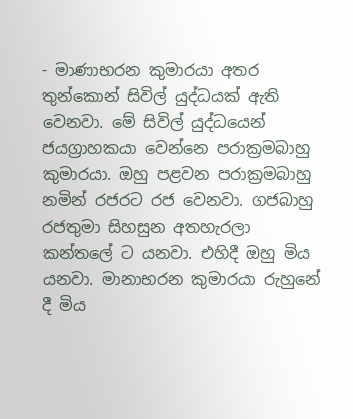- මාණාභරන කුමාරයා අතර තුන්කොන් සිවිල් යුද්ධයක් ඇති වෙනවා. මේ සිවිල් යුද්ධයෙන් ජයග්‍රාහකයා වෙන්නෙ පරාක්‍රමබාහු කුමාරයා. ඔහු පළවන පරාක්‍රමබාහු නමින් රජරට රජ වෙනවා. ගජබාහු රජතුමා සිහසුන අතහැරලා කන්තලේ ට යනවා. එහිදී ඔහු මිය යනවා. මානාභරන කුමාරයා රුහුනේ දී මිය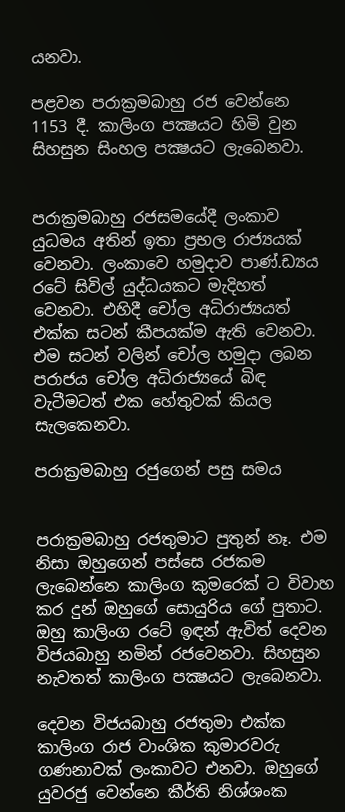යනවා.

පළවන පරාක්‍රමබාහු රජ වෙන්නෙ 1153 දී. කාලිංග පක්‍ෂයට හිමි වුන සිහසුන සිංහල පක්‍ෂයට ලැබෙනවා.


පරාක්‍රමබාහු රජසමයේදී ලංකාව යුධමය අතින් ඉතා ප්‍රභල රාජ්‍යයක් වෙනවා. ලංකාවෙ හමුදාව පාණ්.ඩ්‍යය රටේ සිවිල් යුද්ධයකට මැදිහත් වෙනවා. එහිදී චෝල අධිරාජ්‍යයත් එක්ක සටන් කීපයක්ම ඇති වෙනවා. එම සටන් වලින් චෝල හමුදා ලබන පරාජය චෝල අධිරාජ්‍යයේ බිඳ වැටීමටත් එක හේතුවක් කියල සැලකෙනවා.

පරාක්‍රමබාහු රජුගෙන් පසු සමය


පරාක්‍රමබාහු රජතුමාට පුතුන් නෑ. එම නිසා ඔහුගෙන් පස්සෙ රජකම ලැබෙන්නෙ කාලිංග කුමරෙක් ට විවාහ කර දුන් ඔහුගේ සොයුරිය ගේ පුතාට. ඔහු කාලිංග රටේ ඉඳන් ඇවිත් දෙවන විජයබාහු නමින් රජවෙනවා. සිහසුන නැවතත් කාලිංග පක්‍ෂයට ලැබෙනවා.

දෙවන විජයබාහු රජතුමා එක්ක කාලිංග රාජ වාංශික කුමාරවරු ගණනාවක් ලංකාවට එනවා. ඔහුගේ යුවරජු වෙන්නෙ කීර්ති නිශ්ශංක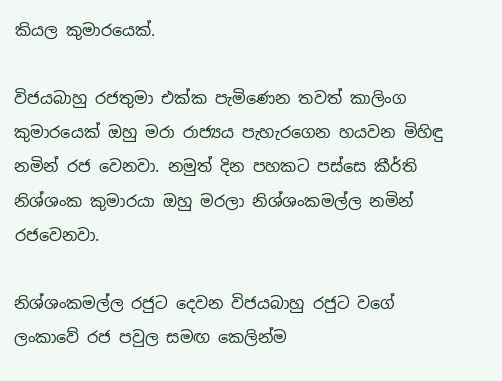කියල කුමාරයෙක්.

විජයබාහු රජතුමා එක්ක පැමිණෙන තවත් කාලිංග කුමාරයෙක් ඔහු මරා රාජ්‍යය පැහැරගෙන හයවන මිහිඳු නමින් රජ වෙනවා. නමුත් දින පහකට පස්සෙ කීර්ති නිශ්ශංක කුමාරයා ඔහු මරලා නිශ්ශංකමල්ල නමින් රජවෙනවා.

නිශ්ශංකමල්ල රජුට දෙවන විජයබාහු රජුට වගේ ලංකාවේ රජ පවුල සමඟ කෙලින්ම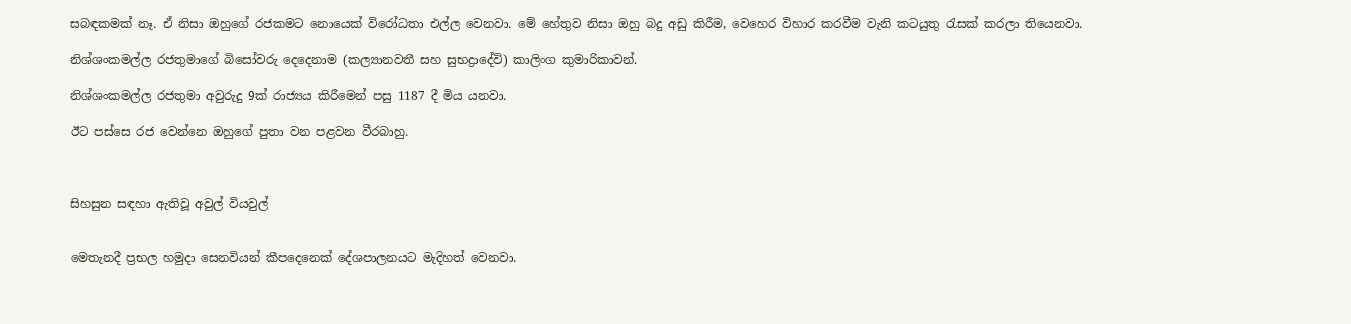සබඳකමක් නෑ. ඒ නිසා ඔහුගේ රජකමට නොයෙක් විරෝධතා එල්ල වෙනවා. මේ හේතුව නිසා ඔහු බදු අඩු කිරීම, වෙහෙර විහාර කරවීම වැනි කටයුතු රැසක් කරලා තියෙනවා.

නිශ්ශංකමල්ල රජතුමාගේ බිසෝවරු දෙදෙනාම (කල්‍යානවතී සහ සුභද්‍රාදේවි) කාලිංග කුමාරිකාවන්.

නිශ්ශංකමල්ල රජතුමා අවුරුදු 9ක් රාජ්‍යය කිරීමෙන් පසු 1187 දී මිය යනවා.

ඊට පස්සෙ රජ වෙන්නෙ ඔහුගේ පුතා වන පළවන වීරබාහු.



සිහසුන සඳහා ඇතිවූ අවුල් වියවුල්


මෙතැනදී ප්‍රභල හමුදා සෙනවියන් කීපදෙනෙක් දේශපාලනයට මැදිහත් වෙනවා.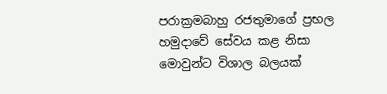පරාක්‍රමබාහු රජතුමාගේ ප්‍රභල හමුදාවේ සේවය කළ නිසා මොවුන්ට විශාල බලයක්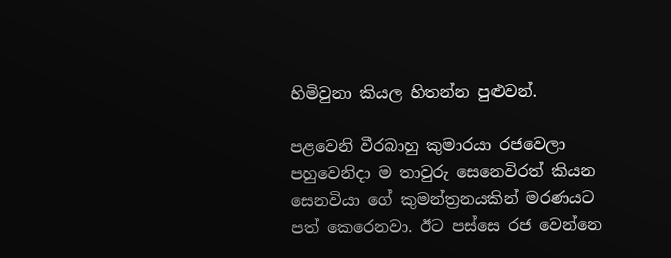හිමිවුනා කියල හිතන්න පුළුවන්.

පළවෙනි වීරබාහු කුමාරයා රජවෙලා පහුවෙනිදා ම තාවුරු සෙනෙවිරත් කියන සෙනවියා ගේ කුමන්ත්‍රනයකින් මරණයට පත් කෙරෙනවා. ඊට පස්සෙ රජ වෙන්නෙ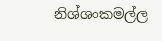නිශ්ශංකමල්ල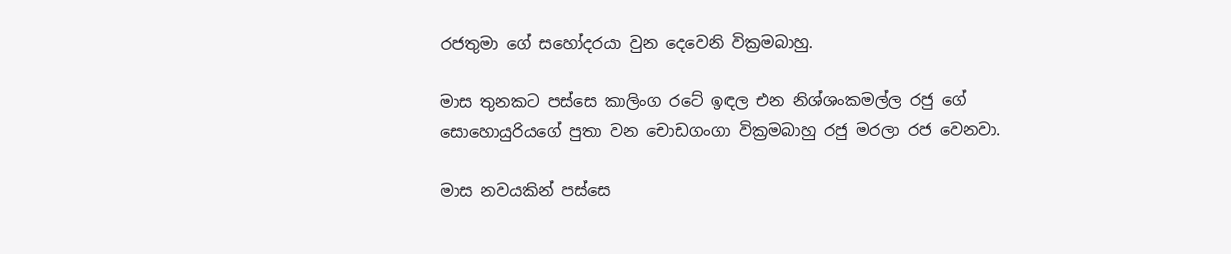රජතුමා ගේ සහෝදරයා වුන දෙවෙනි වික්‍රමබාහු.

මාස තුනකට පස්සෙ කාලිංග රටේ ඉඳල එන නිශ්ශංකමල්ල රජු ගේ සොහොයුරියගේ පුතා වන චොඩගංගා වික්‍රමබාහු රජු මරලා රජ වෙනවා.

මාස නවයකින් පස්සෙ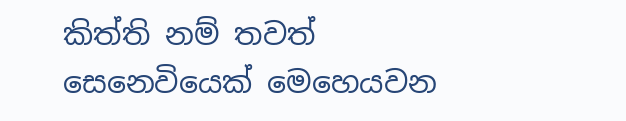කිත්ති නම් තවත් සෙනෙවියෙක් මෙහෙයවන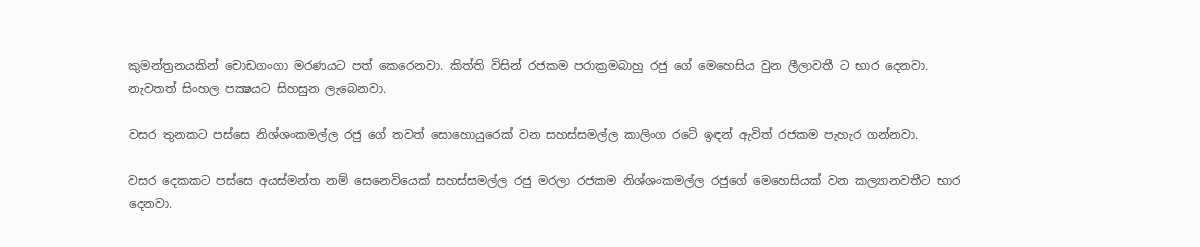කුමන්‍ත්‍රනයකින් චොඩගංගා මරණයට පත් කෙරෙනවා. කිත්ති විසින් රජකම පරාක්‍රමබාහු රජු ගේ මෙහෙසිය වුන ලීලාවතී ට භාර දෙනවා. නැවතත් සිංහල පක්‍ෂයට සිහසුන ලැබෙනවා.

වසර තුනකට පස්සෙ නිශ්ශංකමල්ල රජු ගේ තවත් සොහොයුරෙක් වන සහස්සමල්ල කාලිංග රටේ ඉඳන් ඇවිත් රජකම පැහැර ගන්නවා.

වසර දෙකකට පස්සෙ අයස්මන්ත නම් සෙනෙවියෙක් සහස්සමල්ල රජු මරලා රජකම නිශ්ශංකමල්ල රජුගේ මෙහෙසියක් වන කල්‍යානවතීට භාර දෙනවා.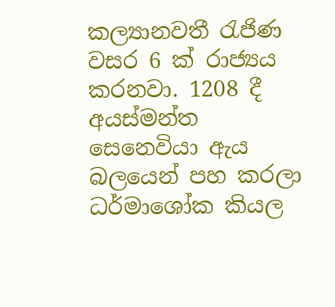කල්‍යානවතී රැජිණ වසර 6 ක් රාජ්‍යය කරනවා. 1208 දී අයස්මන්ත සෙනෙවියා ඇය බලයෙන් පහ කරලා ධර්මාශෝක කියල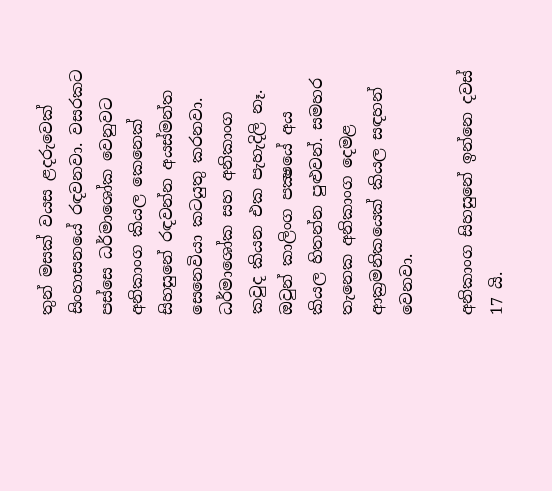තුන් මසක් වයස ළදරුවෙක් සිංහාසනයේ රඳවනවා. වසරකට පස්සෙ ධර්මාශෝක වෙනුවට අනිකාංග කියල කෙනෙක් සිහසුනේ රඳවන්න අයස්මන්ත සෙනෙවියා කටයුතු කරනවා. ධර්මාශෝක සහ අනිකාංග කවුද කියන එක පැහැදිලි නෑ. ඔවුන් කාලිංග පක්‍ෂයේ අය කියල හිතන්න පුළුවන්. සමහර තැනෙක අනිකාංග දෙමළ ආක්‍රමනිකයෙක් කියල සඳහන් වෙනවා.

අනිකාංග සිහසුනේ ඉන්නෙ දවස් 17 යි.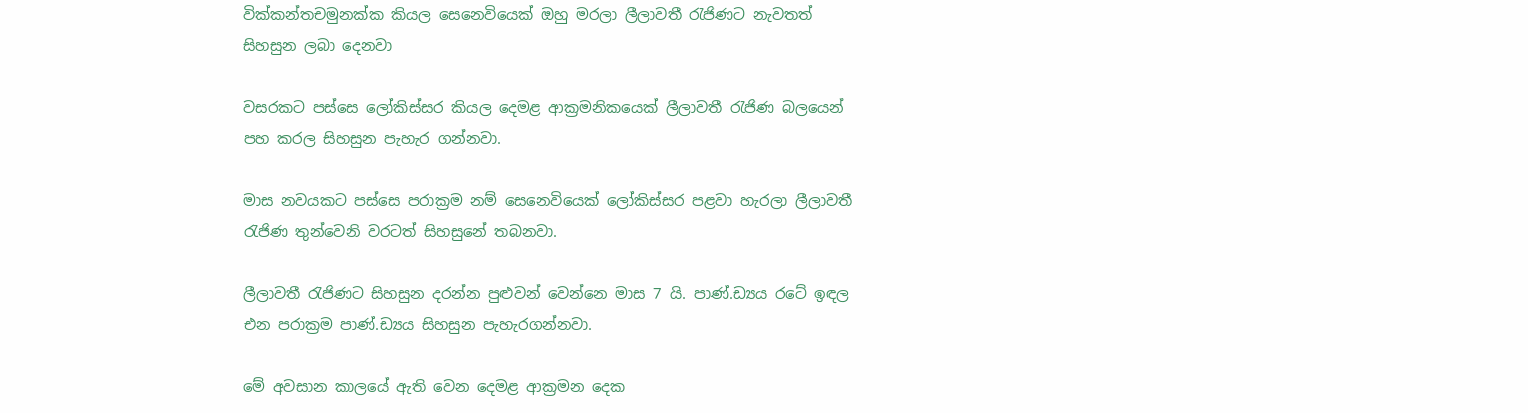වික්කන්තචමුනක්ක කියල සෙනෙවියෙක් ඔහු මරලා ලීලාවතී රැජිණට නැවතත් සිහසුන ලබා දෙනවා

වසරකට පස්සෙ ලෝකිස්සර කියල දෙමළ ආක්‍රමනිකයෙක් ලීලාවතී රැජිණ බලයෙන් පහ කරල සිහසුන පැහැර ගන්නවා.

මාස නවයකට පස්සෙ පරාක්‍රම නම් සෙනෙවියෙක් ලෝකිස්සර පළවා හැරලා ලීලාවතී රැජිණ තුන්වෙනි වරටත් සිහසුනේ තබනවා.

ලීලාවතී රැජිණට සිහසුන දරන්න පුළුවන් වෙන්නෙ මාස 7 යි. පාණ්.ඩ්‍යය රටේ ඉඳල එන පරාක්‍රම පාණ්.ඩ්‍යය සිහසුන පැහැරගන්නවා.

මේ අවසාන කාලයේ ඇති වෙන දෙමළ ආක්‍රමන දෙක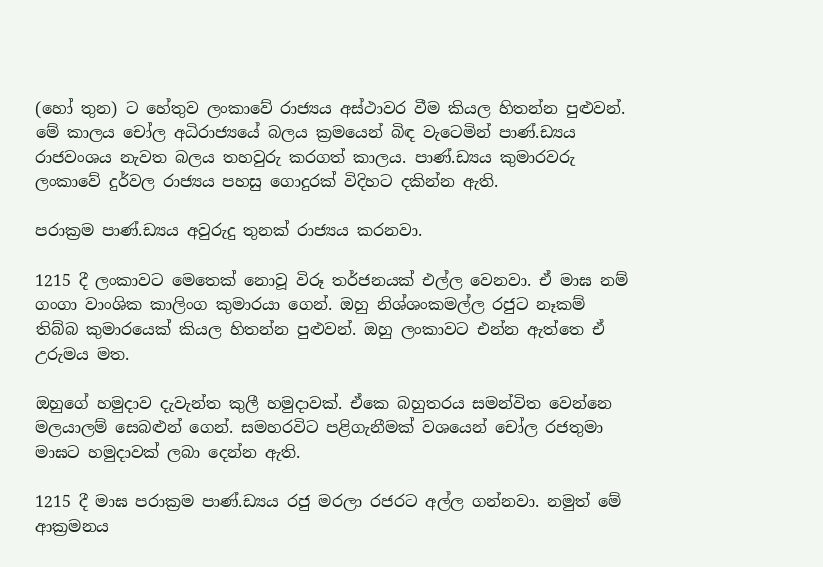(හෝ තුන) ට හේතුව ලංකාවේ රාජ්‍යය අස්ථාවර වීම කියල හිතන්න පුළුවන්. මේ කාලය චෝල අධිරාජ්‍යයේ බලය ක්‍රමයෙන් බිඳ වැටෙමින් පාණ්.ඩ්‍යය රාජවංශය නැවත බලය තහවුරු කරගත් කාලය. පාණ්.ඩ්‍යය කුමාරවරු ලංකාවේ දුර්වල රාජ්‍යය පහසු ගොදුරක් විදිහට දකින්න ඇති.

පරාක්‍රම පාණ්.ඩ්‍යය අවුරුදු තුනක් රාජ්‍යය කරනවා.

1215 දී ලංකාවට මෙතෙක් නොවූ විරූ තර්ජනයක් එල්ල වෙනවා. ඒ මාඝ නම් ගංගා වාංශික කාලිංග කුමාරයා ගෙන්. ඔහු නිශ්ශංකමල්ල රජුට නෑකම් තිබ්බ කුමාරයෙක් කියල හිතන්න පුළුවන්. ඔහු ලංකාවට එන්න ඇත්තෙ ඒ උරුමය මත.

ඔහුගේ හමුදාව දැවැන්ත කුලී හමුදාවක්. ඒකෙ බහුතරය සමන්විත වෙන්නෙ මලයාලම් සෙබළුන් ගෙන්. සමහරවිට පළිගැනීමක් වශයෙන් චෝල රජතුමා මාඝට හමුදාවක් ලබා දෙන්න ඇති.

1215 දී මාඝ පරාක්‍රම පාණ්.ඩ්‍යය රජු මරලා රජරට අල්ල ගන්නවා. නමුත් මේ ආක්‍රමනය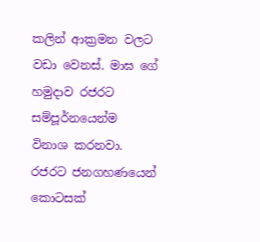කලින් ආක්‍රමන වලට වඩා වෙනස්. මාඝ ගේ හමුදාව රජරට සම්පූර්නයෙන්ම විනාශ කරනවා. රජරට ජනගහණයෙන් කොටසක්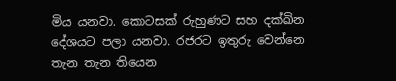මිය යනවා. කොටසක් රුහුණට සහ දක්ඛින දේශයට පලා යනවා. රජරට ඉතුරු වෙන්නෙ තැන තැන තියෙන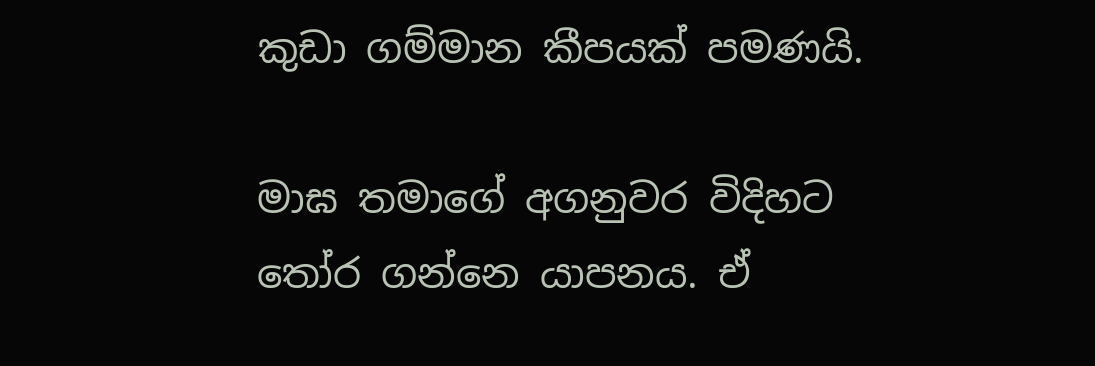කුඩා ගම්මාන කීපයක් පමණයි.

මාඝ තමාගේ අගනුවර විදිහට තෝර ගන්නෙ යාපනය. ඒ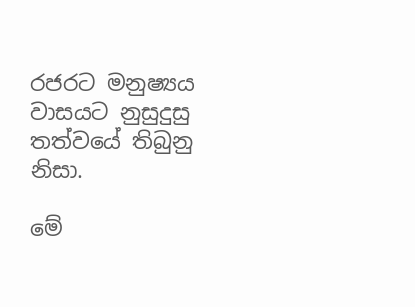රජරට මනුෂ්‍යය වාසයට නුසුදුසු තත්වයේ තිබුනු නිසා.

මේ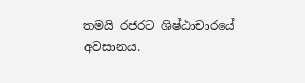තමයි රජරට ශිෂ්ඨාචාරයේ අවසානය.